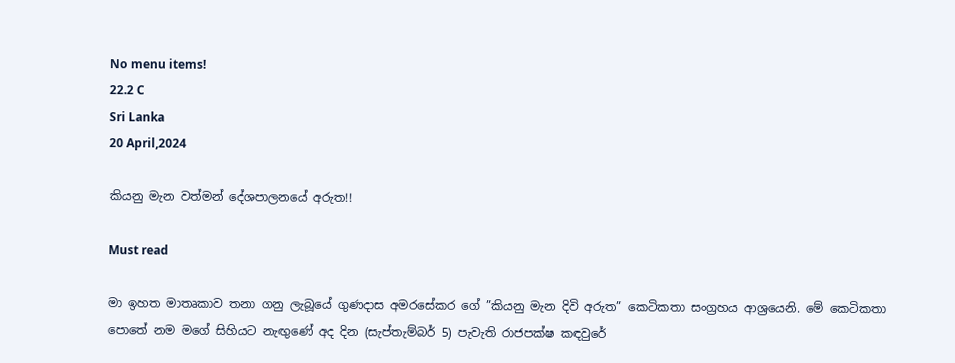No menu items!
22.2 C
Sri Lanka
20 April,2024

කියනු මැන වත්මන් දේශපාලනයේ අරුත!!

Must read

මා ඉහත මාතෘකාව තනා ගනු ලැබූයේ ගුණදාස අමරසේකර ගේ ”කියනු මැන දිවි අරුත” කෙටිකතා සංග්‍රහය ආශ්‍රයෙනි. මේ කෙටිකතා පොතේ නම මගේ සිහියට නැඟු‍ණේ අද දින (සැප්තැම්බර් 5) පැවැති රාජපක්ෂ කඳවුරේ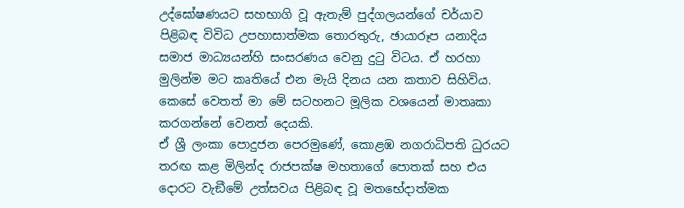උද්ඝෝෂණයට සහභාගි වූ ඇතැම් පුද්ගලයන්ගේ චර්යාව පිළිබඳ විවිධ උපහාසාත්මක තොරතුරු, ඡායාරූප යනාදිය සමාජ මාධ්‍යයන්හි සංසරණය වෙනු දුටු විටය. ඒ හරහා මුලින්ම මට කෘතියේ එන මැයි දිනය යන කතාව සිහිවිය. කෙසේ වෙතත් මා මේ සටහනට මූලික වශයෙන් මාතෘකා කරගන්නේ වෙනත් දෙයකි.
ඒ ශ්‍රී ලංකා පොදුජන පෙරමුණේ, කොළඹ නගරාධිපති ධුරයට තරඟ කළ මිලින්ද රාජපක්ෂ මහතාගේ පොතක් සහ එය දොරට වැඞීමේ උත්සවය පිළිබඳ වූ මතභේදාත්මක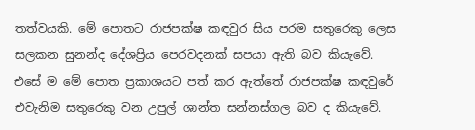තත්වයකි. මේ පොතට රාජපක්ෂ කඳවුර සිය පරම සතුරෙකු ලෙස සලකන සුනන්ද දේශප්‍රිය පෙරවදනක් සපයා ඇති බව කියැවේ. එසේ ම මේ පොත ප්‍රකාශයට පත් කර ඇත්තේ රාජපක්ෂ කඳවුරේ එවැනිම සතුරෙකු වන උපුල් ශාන්ත සන්නස්ගල බව ද කියැවේ.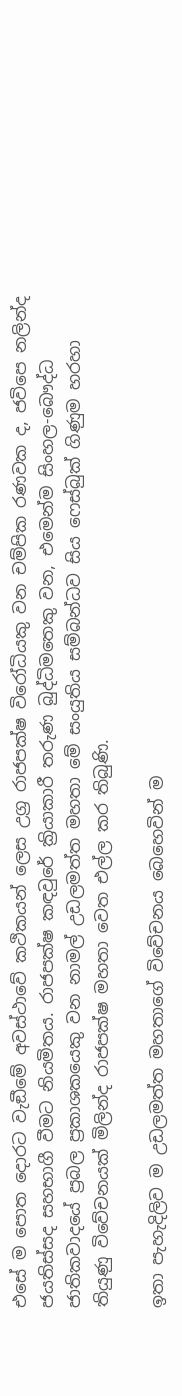එසේ ම පොත දොරට වැඞීමේ අවස්ථාවේ කථිකයන් ලෙස උග්‍ර රාජපක්ෂ විරෝධියකු වන චම්පික රණවක ද, ජවිපෙ නලින්ද ජයතිස්සද සහභාගී වීමට නියමිතය. රාජපක්ෂ කඳවුරේ ක්‍රියාකාරී තරුණ බුද්ධිමතෙකු වන, එමෙන්ම සිංහල-බෞද්ධ ජාතිකවාදයේ ප්‍රබල ප්‍රකාශකයෙකු වන නාමල් උඩලමත්ත මහතා මේ සංයුතිය සම්බන්ධව සිය ෆෙස්බුක් ගිණුම හරහා තියුණු විවේචනයක් මිලින්ද රාජපක්ෂ මහතා වෙත එල්ල කර තිබුණි.

ඉතා පැහැදිලිව ම උඩලමත්ත මහතාගේ විවේචනය බෙහෙවින් ම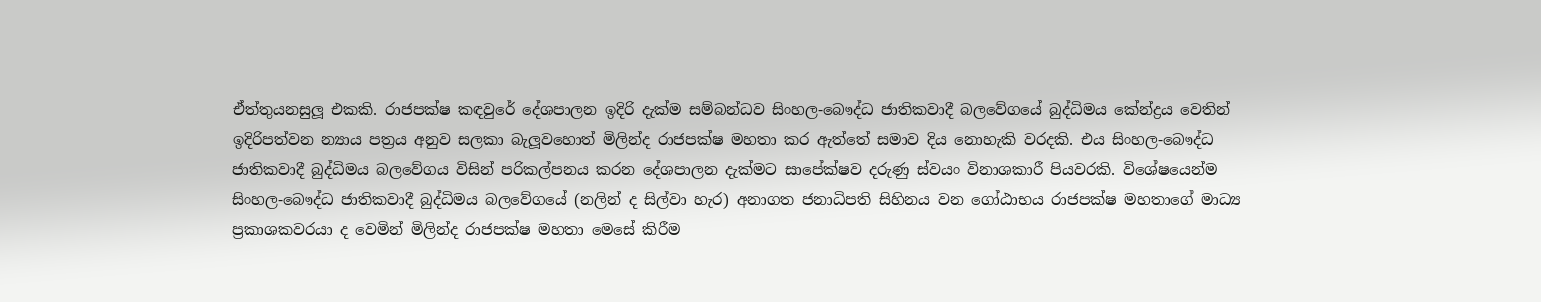ඒත්තුයනසුලූ එකකි. රාජපක්ෂ කඳවුරේ දේශපාලන ඉදිරි දැක්ම සම්බන්ධව සිංහල-බෞද්ධ ජාතිකවාදී බලවේගයේ බුද්ධිමය කේන්ද්‍රය වෙතින් ඉදිරිපත්වන න්‍යාය පත්‍රය අනුව සලකා බැලූ‍වහොත් මිලින්ද රාජපක්ෂ මහතා කර ඇත්තේ සමාව දිය නොහැකි වරදකි. එය සිංහල-බෞද්ධ ජාතිකවාදී බුද්ධිමය බලවේගය විසින් පරිකල්පනය කරන දේශපාලන දැක්මට සාපේක්ෂව දරුණු ස්වයං විනාශකාරී පියවරකි. විශේෂයෙන්ම සිංහල-බෞද්ධ ජාතිකවාදී බුද්ධිමය බලවේගයේ (නලින් ද සිල්වා හැර) අනාගත ජනාධිපති සිහිනය වන ගෝඨාභය රාජපක්ෂ මහතාගේ මාධ්‍ය ප්‍රකාශකවරයා ද වෙමින් මිලින්ද රාජපක්ෂ මහතා මෙසේ කිරීම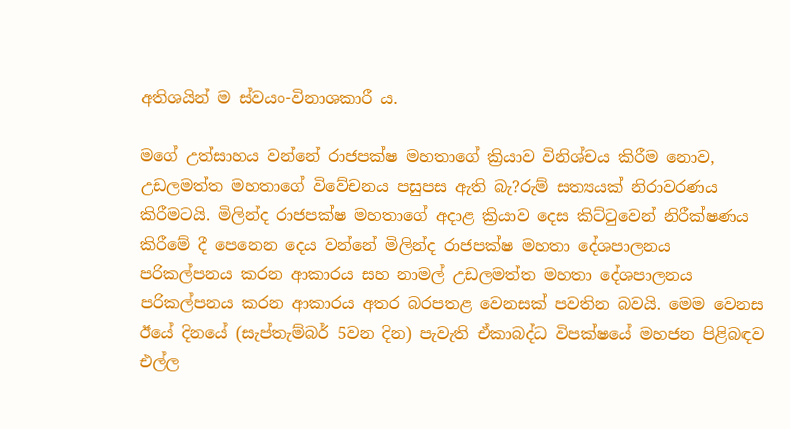අතිශයින් ම ස්වයං-විනාශකාරී ය.

මගේ උත්සාහය වන්නේ රාජපක්ෂ මහතාගේ ක්‍රියාව විනිශ්චය කිරීම නොව, උඩලමත්ත මහතාගේ විවේචනය පසුපස ඇති බැ?රුම් සත්‍යයක් නිරාවරණය කිරීමටයි. මිලින්ද රාජපක්ෂ මහතාගේ අදාළ ක්‍රියාව දෙස කිට්ටුවෙන් නිරීක්ෂණය කිරීමේ දී පෙනෙන දෙය වන්නේ මිලින්ද රාජපක්ෂ මහතා දේශපාලනය පරිකල්පනය කරන ආකාරය සහ නාමල් උඩලමත්ත මහතා දේශපාලනය පරිකල්පනය කරන ආකාරය අතර බරපතළ වෙනසක් පවතින බවයි. මෙම වෙනස ඊයේ දිනයේ (සැප්තැම්බර් 5වන දින) පැවැති ඒකාබද්ධ විපක්ෂයේ මහජන පිළිබඳව එල්ල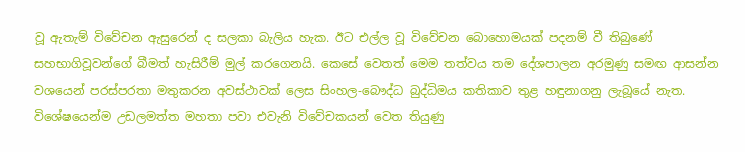වූ ඇතැම් විවේචන ඇසුරෙන් ද සලකා බැලිය හැක. ඊට එල්ල වූ විවේචන බොහොමයක් පදනම් වී තිබුණේ සහභාගිවූවන්ගේ බීමත් හැසිරීම් මුල් කරගෙනයි. කෙසේ වෙතත් මෙම තත්වය තම දේශපාලන අරමුණු සමඟ ආසන්න වශයෙන් පරස්පරතා මතුකරන අවස්ථාවක් ලෙස සිංහල-බෞද්ධ බුද්ධිමය කතිකාව තුළ හඳුනාගනු ලැබූයේ නැත. විශේෂයෙන්ම උඩලමත්ත මහතා පවා එවැනි විවේචකයන් වෙත තියුණු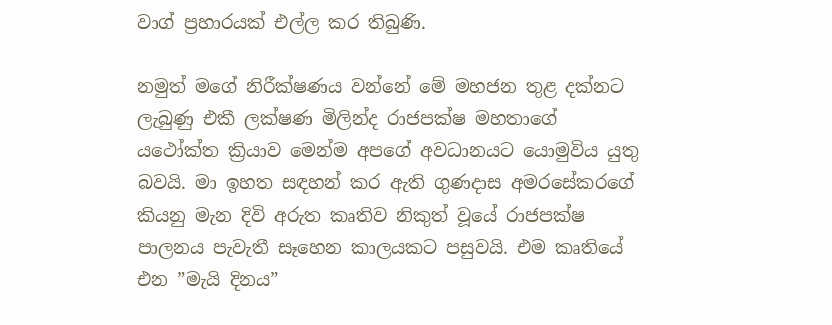වාග් ප්‍රහාරයක් එල්ල කර තිබුණි.

නමුත් මගේ නිරීක්ෂණය වන්නේ මේ මහජන තුළ දක්නට ලැබුණු එකී ලක්ෂණ මිලින්ද රාජපක්ෂ මහතාගේ යථෝක්ත ක්‍රියාව මෙන්ම අපගේ අවධානයට යොමුවිය යුතු බවයි. මා ඉහත සඳහන් කර ඇති ගුණදාස අමරසේකරගේ කියනු මැන දිවි අරුත කෘතිව නිකුත් වූයේ රාජපක්ෂ පාලනය පැවැතී සෑහෙන කාලයකට පසුවයි. එම කෘතියේ එන ”මැයි දිනය”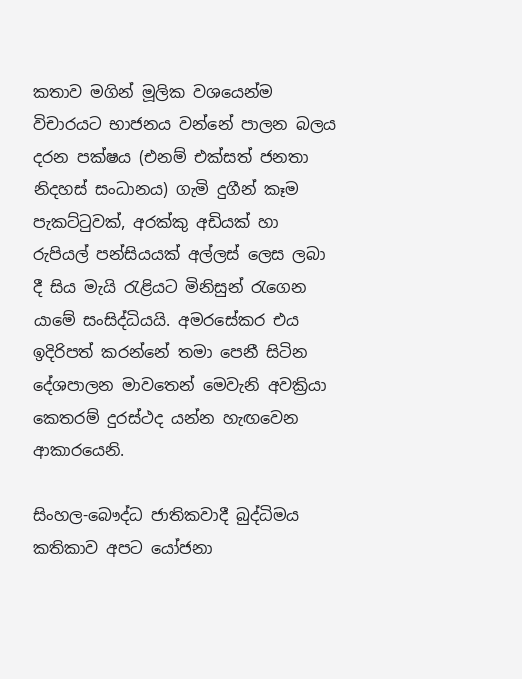කතාව මගින් මූලික වශයෙන්ම විචාරයට භාජනය වන්නේ පාලන බලය දරන පක්ෂය (එනම් එක්සත් ජනතා නිදහස් සංධානය) ගැමි දුගීන් කෑම පැකට්ටුවක්, අරක්කු අඩියක් හා රුපියල් පන්සියයක් අල්ලස් ලෙස ලබා දී සිය මැයි රැළියට මිනිසුන් රැගෙන යාමේ සංසිද්ධියයි. අමරසේකර එය ඉදිරිපත් කරන්නේ තමා පෙනී සිටින දේශපාලන මාවතෙන් මෙවැනි අවක්‍රියා කෙතරම් දුරස්ථද යන්න හැඟවෙන ආකාරයෙනි.

සිංහල-බෞද්ධ ජාතිකවාදී බුද්ධිමය කතිකාව අපට යෝජනා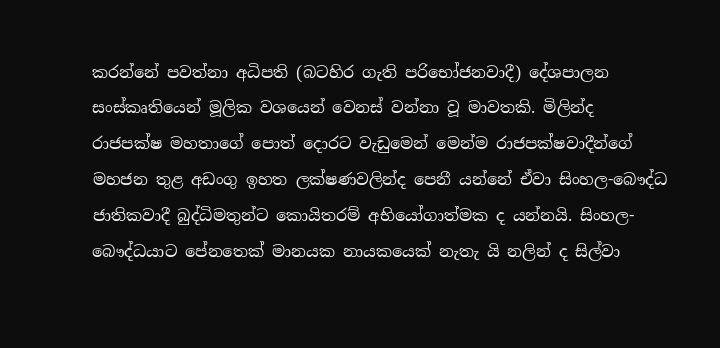කරන්නේ පවත්නා අධිපති (බටහිර ගැති පරිභෝජනවාදී) දේශපාලන සංස්කෘතියෙන් මූලික වශයෙන් වෙනස් වන්නා වූ මාවතකි. මිලින්ද රාජපක්ෂ මහතාගේ පොත් දොරට වැඩුමෙන් මෙන්ම රාජපක්ෂවාදීන්ගේ මහජන තුළ අඩංගු ඉහත ලක්ෂණවලින්ද පෙනී යන්නේ ඒවා සිංහල-බෞද්ධ ජාතිකවාදී බුද්ධිමතුන්ට කොයිතරම් අභියෝගාත්මක ද යන්නයි. සිංහල-බෞද්ධයාට පේනතෙක් මානයක නායකයෙක් නැතැ යි නලින් ද සිල්වා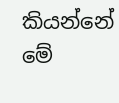කියන්නේ මේ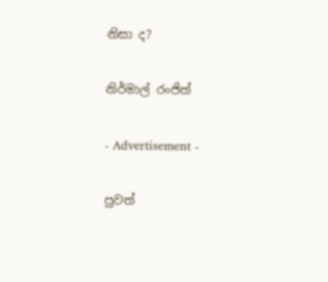නිසා ද?

නිර්මාල් රංජිත්

- Advertisement -

පුවත්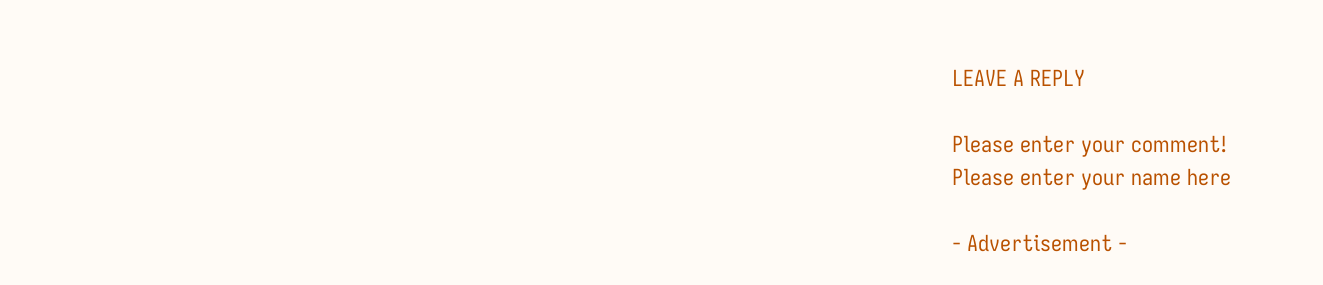LEAVE A REPLY

Please enter your comment!
Please enter your name here

- Advertisement -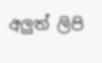අලුත් ලිපි